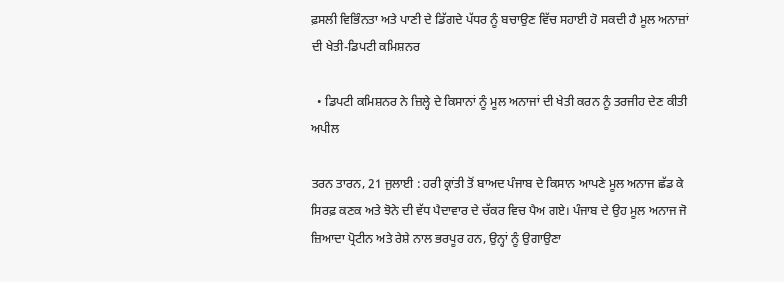ਫ਼ਸਲੀ ਵਿਭਿੰਨਤਾ ਅਤੇ ਪਾਣੀ ਦੇ ਡਿੱਗਦੇ ਪੱਧਰ ਨੂੰ ਬਚਾਉਣ ਵਿੱਚ ਸਹਾਈ ਹੋ ਸਕਦੀ ਹੈ ਮੂਲ ਅਨਾਜ਼ਾਂ ਦੀ ਖੇਤੀ-ਡਿਪਟੀ ਕਮਿਸ਼ਨਰ

  • ਡਿਪਟੀ ਕਮਿਸ਼ਨਰ ਨੇ ਜ਼ਿਲ੍ਹੇ ਦੇ ਕਿਸਾਨਾਂ ਨੂੰ ਮੂਲ ਅਨਾਜਾਂ ਦੀ ਖੇਤੀ ਕਰਨ ਨੂੰ ਤਰਜੀਹ ਦੇਣ ਕੀਤੀ ਅਪੀਲ

ਤਰਨ ਤਾਰਨ, 21 ਜੁਲਾਈ : ਹਰੀ ਕ੍ਰਾਂਤੀ ਤੋਂ ਬਾਅਦ ਪੰਜਾਬ ਦੇ ਕਿਸਾਨ ਆਪਣੇ ਮੂਲ ਅਨਾਜ ਛੱਡ ਕੇ ਸਿਰਫ਼ ਕਣਕ ਅਤੇ ਝੋਨੇ ਦੀ ਵੱਧ ਪੈਦਾਵਾਰ ਦੇ ਚੱਕਰ ਵਿਚ ਪੈਅ ਗਏ। ਪੰਜਾਬ ਦੇ ਉਹ ਮੂਲ ਅਨਾਜ ਜੋ ਜ਼ਿਆਦਾ ਪ੍ਰੋਟੀਨ ਅਤੇ ਰੇਸ਼ੇ ਨਾਲ ਭਰਪੂਰ ਹਨ, ਉਨ੍ਹਾਂ ਨੂੰ ਉਗਾਉਣਾ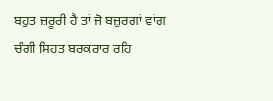ਬਹੁਤ ਜ਼ਰੂਰੀ ਹੈ ਤਾਂ ਜੋ ਬਜ਼ੁਰਗਾਂ ਵਾਂਗ ਚੰਗੀ ਸਿਹਤ ਬਰਕਰਾਰ ਰਹਿ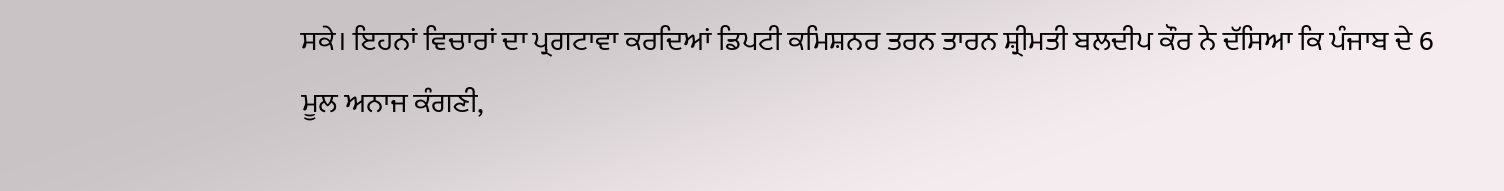ਸਕੇ। ਇਹਨਾਂ ਵਿਚਾਰਾਂ ਦਾ ਪ੍ਰਗਟਾਵਾ ਕਰਦਿਆਂ ਡਿਪਟੀ ਕਮਿਸ਼ਨਰ ਤਰਨ ਤਾਰਨ ਸ਼੍ਰੀਮਤੀ ਬਲਦੀਪ ਕੌਰ ਨੇ ਦੱਸਿਆ ਕਿ ਪੰਜਾਬ ਦੇ 6 ਮੂਲ ਅਨਾਜ ਕੰਗਣੀ,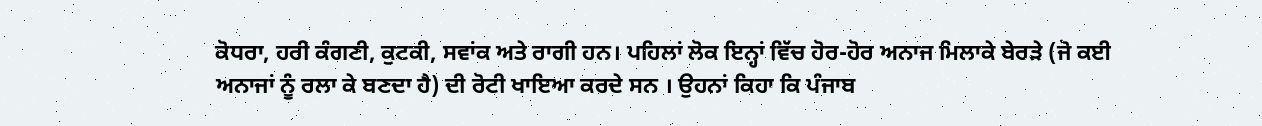ਕੋਧਰਾ, ਹਰੀ ਕੰਗਣੀ, ਕੁਟਕੀ, ਸਵਾਂਕ ਅਤੇ ਰਾਗੀ ਹਨ। ਪਹਿਲਾਂ ਲੋਕ ਇਨ੍ਹਾਂ ਵਿੱਚ ਹੋਰ-ਹੋਰ ਅਨਾਜ ਮਿਲਾਕੇ ਬੇਰੜੇ (ਜੋ ਕਈ ਅਨਾਜਾਂ ਨੂੰ ਰਲਾ ਕੇ ਬਣਦਾ ਹੈ) ਦੀ ਰੋਟੀ ਖਾਇਆ ਕਰਦੇ ਸਨ । ਉਹਨਾਂ ਕਿਹਾ ਕਿ ਪੰਜਾਬ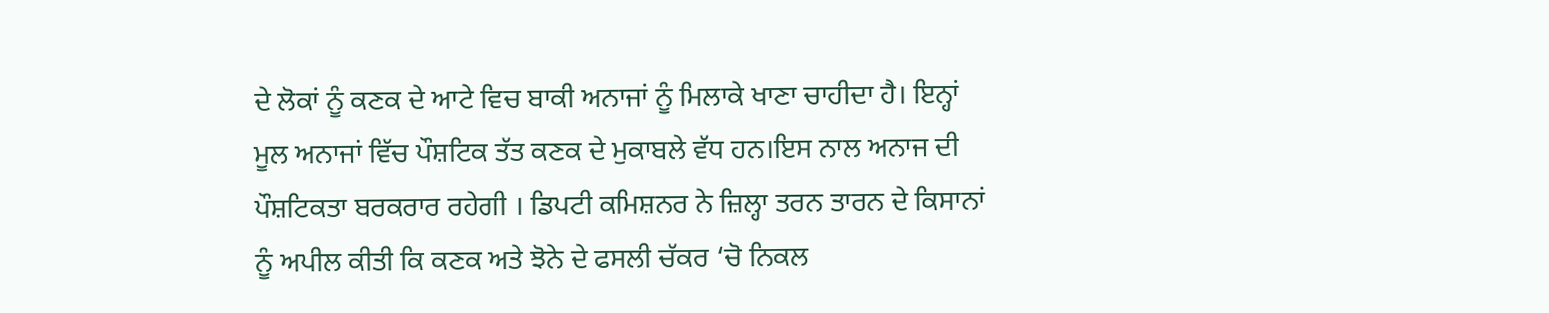ਦੇ ਲੋਕਾਂ ਨੂੰ ਕਣਕ ਦੇ ਆਟੇ ਵਿਚ ਬਾਕੀ ਅਨਾਜਾਂ ਨੂੰ ਮਿਲਾਕੇ ਖਾਣਾ ਚਾਹੀਦਾ ਹੈ। ਇਨ੍ਹਾਂ ਮੂਲ ਅਨਾਜਾਂ ਵਿੱਚ ਪੌਸ਼ਟਿਕ ਤੱਤ ਕਣਕ ਦੇ ਮੁਕਾਬਲੇ ਵੱਧ ਹਨ।ਇਸ ਨਾਲ ਅਨਾਜ ਦੀ ਪੌਸ਼ਟਿਕਤਾ ਬਰਕਰਾਰ ਰਹੇਗੀ । ਡਿਪਟੀ ਕਮਿਸ਼ਨਰ ਨੇ ਜ਼ਿਲ੍ਹਾ ਤਰਨ ਤਾਰਨ ਦੇ ਕਿਸਾਨਾਂ ਨੂੰ ਅਪੀਲ ਕੀਤੀ ਕਿ ਕਣਕ ਅਤੇ ਝੋਨੇ ਦੇ ਫਸਲੀ ਚੱਕਰ ‘ਚੋ ਨਿਕਲ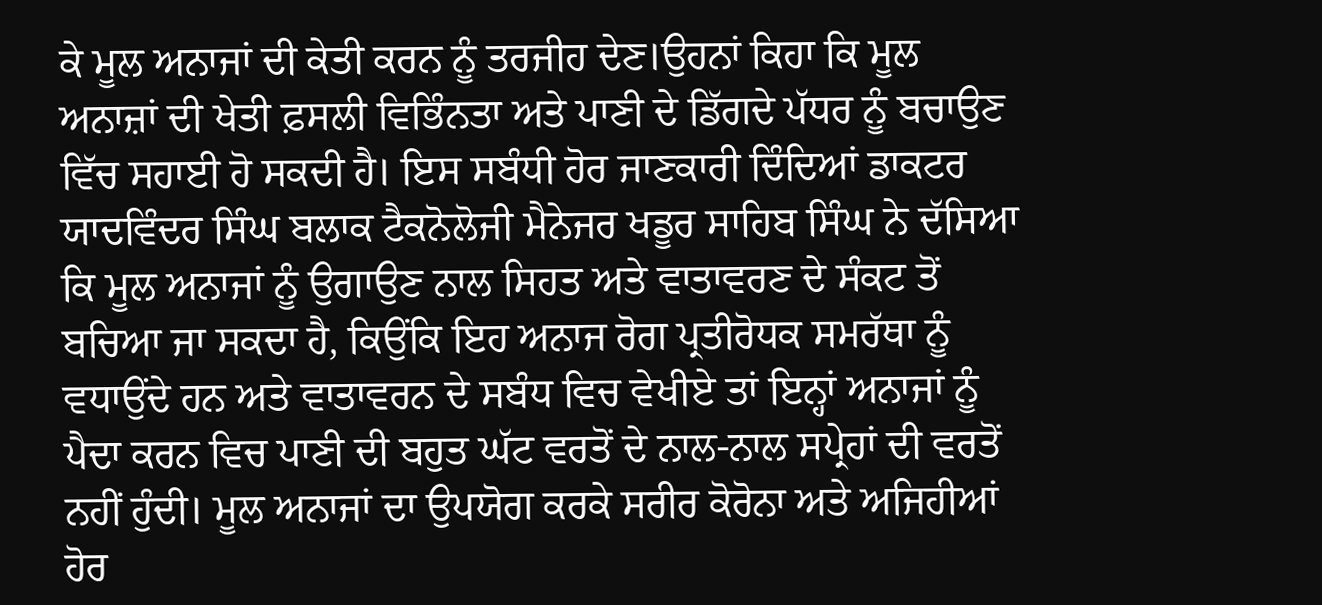ਕੇ ਮੂਲ ਅਨਾਜਾਂ ਦੀ ਕੇਤੀ ਕਰਨ ਨੂੰ ਤਰਜੀਹ ਦੇਣ।ਉਹਨਾਂ ਕਿਹਾ ਕਿ ਮੂਲ ਅਨਾਜ਼ਾਂ ਦੀ ਖੇਤੀ ਫ਼ਸਲੀ ਵਿਭਿੰਨਤਾ ਅਤੇ ਪਾਣੀ ਦੇ ਡਿੱਗਦੇ ਪੱਧਰ ਨੂੰ ਬਚਾਉਣ ਵਿੱਚ ਸਹਾਈ ਹੋ ਸਕਦੀ ਹੈ। ਇਸ ਸਬੰਧੀ ਹੋਰ ਜਾਣਕਾਰੀ ਦਿੰਦਿਆਂ ਡਾਕਟਰ ਯਾਦਵਿੰਦਰ ਸਿੰਘ ਬਲਾਕ ਟੈਕਨੋਲੋਜੀ ਮੈਨੇਜਰ ਖਡੂਰ ਸਾਹਿਬ ਸਿੰਘ ਨੇ ਦੱਸਿਆ ਕਿ ਮੂਲ ਅਨਾਜਾਂ ਨੂੰ ਉਗਾਉਣ ਨਾਲ ਸਿਹਤ ਅਤੇ ਵਾਤਾਵਰਣ ਦੇ ਸੰਕਟ ਤੋਂ ਬਚਿਆ ਜਾ ਸਕਦਾ ਹੈ, ਕਿਉਂਕਿ ਇਹ ਅਨਾਜ ਰੋਗ ਪ੍ਰਤੀਰੋਧਕ ਸਮਰੱਥਾ ਨੂੰ ਵਧਾਉਂਦੇ ਹਨ ਅਤੇ ਵਾਤਾਵਰਨ ਦੇ ਸਬੰਧ ਵਿਚ ਵੇਖੀਏ ਤਾਂ ਇਨ੍ਹਾਂ ਅਨਾਜਾਂ ਨੂੰ ਪੈਦਾ ਕਰਨ ਵਿਚ ਪਾਣੀ ਦੀ ਬਹੁਤ ਘੱਟ ਵਰਤੋਂ ਦੇ ਨਾਲ-ਨਾਲ ਸਪ੍ਰੇਹਾਂ ਦੀ ਵਰਤੋਂ ਨਹੀਂ ਹੁੰਦੀ। ਮੂਲ ਅਨਾਜਾਂ ਦਾ ਉਪਯੋਗ ਕਰਕੇ ਸਰੀਰ ਕੋਰੋਨਾ ਅਤੇ ਅਜਿਹੀਆਂ ਹੋਰ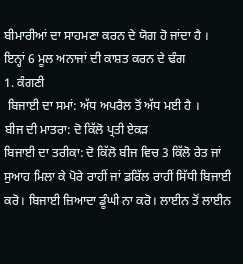ਬੀਮਾਰੀਆਂ ਦਾ ਸਾਹਮਣਾ ਕਰਨ ਦੇ ਯੋਗ ਹੋ ਜਾਂਦਾ ਹੈ ।
ਇਨ੍ਹਾਂ 6 ਮੂਲ ਅਨਾਜਾਂ ਦੀ ਕਾਸ਼ਤ ਕਰਨ ਦੇ ਢੰਗ
1. ਕੰਗਣੀ
 ਬਿਜਾਈ ਦਾ ਸਮਾਂ: ਅੱਧ ਅਪਰੈਲ ਤੋਂ ਅੱਧ ਮਈ ਹੈ ।
ਬੀਜ ਦੀ ਮਾਤਰਾ: ਦੋ ਕਿੱਲੋ ਪ੍ਰਤੀ ਏਕੜ
ਬਿਜਾਈ ਦਾ ਤਰੀਕਾ: ਦੋ ਕਿੱਲੋ ਬੀਜ ਵਿਚ 3 ਕਿੱਲੋ ਰੇਤ ਜਾਂ ਸੁਆਹ ਮਿਲਾ ਕੇ ਪੋਰੇ ਰਾਹੀਂ ਜਾਂ ਡਰਿੱਲ ਰਾਹੀਂ ਸਿੱਧੀ ਬਿਜਾਈ ਕਰੋ। ਬਿਜਾਈ ਜ਼ਿਆਦਾ ਡੂੰਘੀ ਨਾ ਕਰੋ। ਲਾਈਨ ਤੋਂ ਲਾਈਨ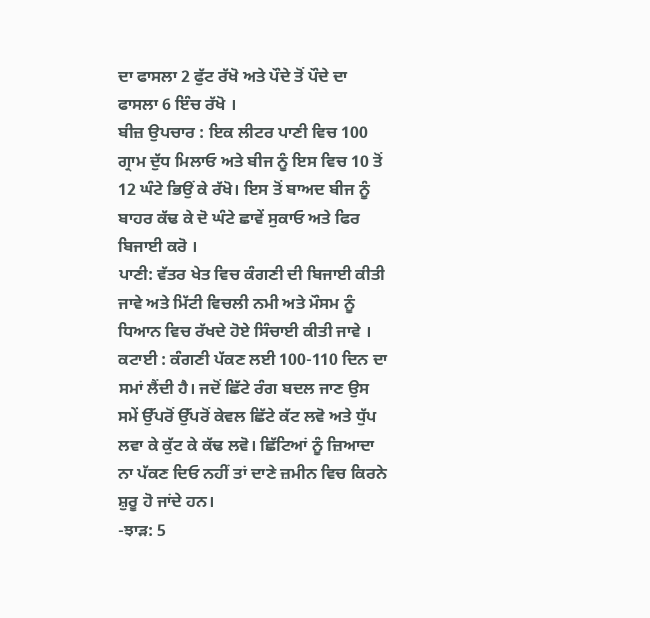ਦਾ ਫਾਸਲਾ 2 ਫੁੱਟ ਰੱਖੋ ਅਤੇ ਪੌਦੇ ਤੋਂ ਪੌਦੇ ਦਾ ਫਾਸਲਾ 6 ਇੰਚ ਰੱਖੋ ।
ਬੀਜ਼ ਉਪਚਾਰ : ਇਕ ਲੀਟਰ ਪਾਣੀ ਵਿਚ 100 ਗ੍ਰਾਮ ਦੁੱਧ ਮਿਲਾਓ ਅਤੇ ਬੀਜ ਨੂੰ ਇਸ ਵਿਚ 10 ਤੋਂ 12 ਘੰਟੇ ਭਿਉਂ ਕੇ ਰੱਖੋ। ਇਸ ਤੋਂ ਬਾਅਦ ਬੀਜ ਨੂੰ ਬਾਹਰ ਕੱਢ ਕੇ ਦੋ ਘੰਟੇ ਛਾਵੇਂ ਸੁਕਾਓ ਅਤੇ ਫਿਰ ਬਿਜਾਈ ਕਰੋ ।
ਪਾਣੀ: ਵੱਤਰ ਖੇਤ ਵਿਚ ਕੰਗਣੀ ਦੀ ਬਿਜਾਈ ਕੀਤੀ ਜਾਵੇ ਅਤੇ ਮਿੱਟੀ ਵਿਚਲੀ ਨਮੀ ਅਤੇ ਮੌਸਮ ਨੂੰ ਧਿਆਨ ਵਿਚ ਰੱਖਦੇ ਹੋਏ ਸਿੰਚਾਈ ਕੀਤੀ ਜਾਵੇ ।
ਕਟਾਈ : ਕੰਗਣੀ ਪੱਕਣ ਲਈ 100-110 ਦਿਨ ਦਾ ਸਮਾਂ ਲੈਂਦੀ ਹੈ। ਜਦੋਂ ਛਿੱਟੇ ਰੰਗ ਬਦਲ ਜਾਣ ਉਸ ਸਮੇਂ ਉੱਪਰੋਂ ਉੱਪਰੋਂ ਕੇਵਲ ਛਿੱਟੇ ਕੱਟ ਲਵੋ ਅਤੇ ਧੁੱਪ ਲਵਾ ਕੇ ਕੁੱਟ ਕੇ ਕੱਢ ਲਵੋ। ਛਿੱਟਿਆਂ ਨੂੰ ਜ਼ਿਆਦਾ ਨਾ ਪੱਕਣ ਦਿਓ ਨਹੀਂ ਤਾਂ ਦਾਣੇ ਜ਼ਮੀਨ ਵਿਚ ਕਿਰਨੇ ਸ਼ੁਰੂ ਹੋ ਜਾਂਦੇ ਹਨ।
-ਝਾੜ: 5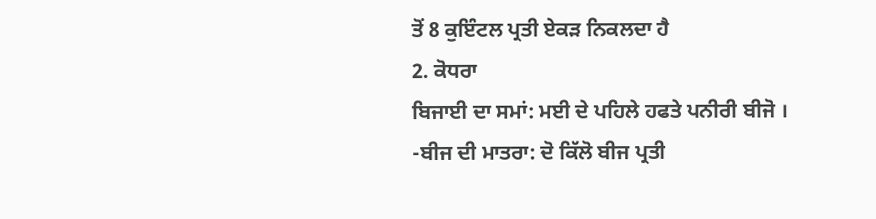ਤੋਂ 8 ਕੁਇੰਟਲ ਪ੍ਰਤੀ ਏਕੜ ਨਿਕਲਦਾ ਹੈ
2. ਕੋਧਰਾ
ਬਿਜਾਈ ਦਾ ਸਮਾਂ: ਮਈ ਦੇ ਪਹਿਲੇ ਹਫਤੇ ਪਨੀਰੀ ਬੀਜੋ ।
-ਬੀਜ ਦੀ ਮਾਤਰਾ: ਦੋ ਕਿੱਲੋ ਬੀਜ ਪ੍ਰਤੀ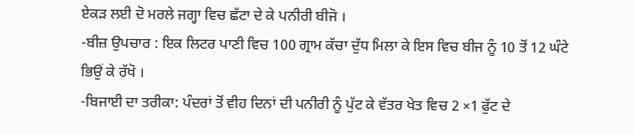ਏਕੜ ਲਈ ਦੋ ਮਰਲੇ ਜਗ੍ਹਾ ਵਿਚ ਛੱਟਾ ਦੇ ਕੇ ਪਨੀਰੀ ਬੀਜੋ ।
-ਬੀਜ਼ ਉਪਚਾਰ : ਇਕ ਲਿਟਰ ਪਾਣੀ ਵਿਚ 100 ਗ੍ਰਾਮ ਕੱਚਾ ਦੁੱਧ ਮਿਲਾ ਕੇ ਇਸ ਵਿਚ ਬੀਜ ਨੂੰ 10 ਤੋਂ 12 ਘੰਟੇ ਭਿਉਂ ਕੇ ਰੱਖੋ ।
-ਬਿਜਾਈ ਦਾ ਤਰੀਕਾ: ਪੰਦਰਾਂ ਤੋਂ ਵੀਹ ਦਿਨਾਂ ਦੀ ਪਨੀਰੀ ਨੂੰ ਪੁੱਟ ਕੇ ਵੱਤਰ ਖੇਤ ਵਿਚ 2 ×1 ਫੁੱਟ ਦੇ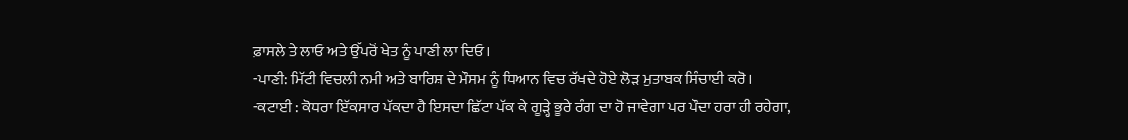ਫ਼ਾਸਲੇ ਤੇ ਲਾਓ ਅਤੇ ਉੱਪਰੋਂ ਖੇਤ ਨੂੰ ਪਾਣੀ ਲਾ ਦਿਓ।
-ਪਾਣੀ: ਮਿੱਟੀ ਵਿਚਲੀ ਨਮੀ ਅਤੇ ਬਾਰਿਸ਼ ਦੇ ਮੌਸਮ ਨੂੰ ਧਿਆਨ ਵਿਚ ਰੱਖਦੇ ਹੋਏ ਲੋੜ ਮੁਤਾਬਕ ਸਿੰਚਾਈ ਕਰੋ।
-ਕਟਾਈ : ਕੋਧਰਾ ਇੱਕਸਾਰ ਪੱਕਦਾ ਹੈ ਇਸਦਾ ਛਿੱਟਾ ਪੱਕ ਕੇ ਗੂੜ੍ਹੇ ਭੂਰੇ ਰੰਗ ਦਾ ਹੋ ਜਾਵੇਗਾ ਪਰ ਪੌਦਾ ਹਰਾ ਹੀ ਰਹੇਗਾ,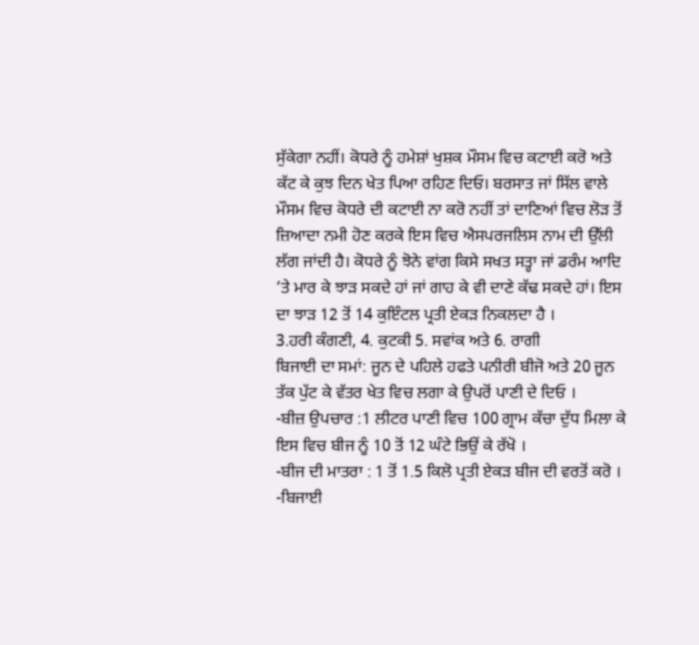ਸੁੱਕੇਗਾ ਨਹੀਂ। ਕੋਧਰੇ ਨੂੰ ਹਮੇਸ਼ਾਂ ਖੁਸ਼ਕ ਮੌਸਮ ਵਿਚ ਕਟਾਈ ਕਰੋ ਅਤੇ ਕੱਟ ਕੇ ਕੁਝ ਦਿਨ ਖੇਤ ਪਿਆ ਰਹਿਣ ਦਿਓ। ਬਰਸਾਤ ਜਾਂ ਸਿੱਲ ਵਾਲੇ ਮੌਸਮ ਵਿਚ ਕੋਧਰੇ ਦੀ ਕਟਾਈ ਨਾ ਕਰੋ ਨਹੀਂ ਤਾਂ ਦਾਣਿਆਂ ਵਿਚ ਲੋੜ ਤੋਂ ਜ਼ਿਆਦਾ ਨਮੀ ਹੋਣ ਕਰਕੇ ਇਸ ਵਿਚ ਐਸਪਰਜਲਿਸ ਨਾਮ ਦੀ ਉੱਲੀ ਲੱਗ ਜਾਂਦੀ ਹੈ। ਕੋਧਰੇ ਨੂੰ ਝੋਨੇ ਵਾਂਗ ਕਿਸੇ ਸਖਤ ਸਤ੍ਹਾ ਜਾਂ ਡਰੰਮ ਆਦਿ ’ਤੇ ਮਾਰ ਕੇ ਝਾੜ ਸਕਦੇ ਹਾਂ ਜਾਂ ਗਾਹ ਕੇ ਵੀ ਦਾਣੇ ਕੱਢ ਸਕਦੇ ਹਾਂ। ਇਸ ਦਾ ਝਾੜ 12 ਤੋਂ 14 ਕੁਇੰਟਲ ਪ੍ਰਤੀ ਏਕੜ ਨਿਕਲਦਾ ਹੈ ।
3.ਹਰੀ ਕੰਗਣੀ, 4. ਕੁਟਕੀ 5. ਸਵਾਂਕ ਅਤੇ 6. ਰਾਗੀ
ਬਿਜਾਈ ਦਾ ਸਮਾਂ: ਜੂਨ ਦੇ ਪਹਿਲੇ ਹਫਤੇ ਪਨੀਰੀ ਬੀਜੋ ਅਤੇ 20 ਜੂਨ ਤੱਕ ਪੁੱਟ ਕੇ ਵੱਤਰ ਖੇਤ ਵਿਚ ਲਗਾ ਕੇ ਉਪਰੋਂ ਪਾਣੀ ਦੇ ਦਿਓ ।
-ਬੀਜ਼ ਉਪਚਾਰ :1 ਲੀਟਰ ਪਾਣੀ ਵਿਚ 100 ਗ੍ਰਾਮ ਕੱਚਾ ਦੁੱਧ ਮਿਲਾ ਕੇ ਇਸ ਵਿਚ ਬੀਜ ਨੂੰ 10 ਤੋਂ 12 ਘੰਟੇ ਭਿਉਂ ਕੇ ਰੱਖੋ ।
-ਬੀਜ ਦੀ ਮਾਤਰਾ : 1 ਤੋਂ 1.5 ਕਿਲੋ ਪ੍ਰਤੀ ਏਕੜ ਬੀਜ ਦੀ ਵਰਤੋਂ ਕਰੋ ।
-ਬਿਜਾਈ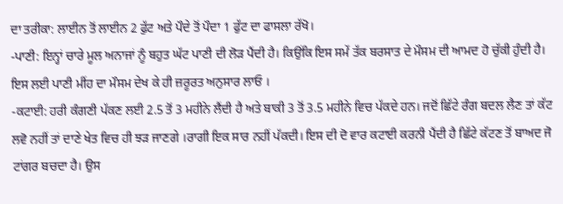ਦਾ ਤਰੀਕਾ: ਲਾਈਨ ਤੋਂ ਲਾਈਨ 2 ਫੁੱਟ ਅਤੇ ਪੌਦੇ ਤੋਂ ਪੌਦਾ 1 ਫੁੱਟ ਦਾ ਫਾਸਲਾ ਰੱਖੋ।
-ਪਾਣੀ: ਇਨ੍ਹਾਂ ਚਾਰੇ ਮੂਲ ਅਨਾਜਾਂ ਨੂੰ ਬਹੁਤ ਘੱਟ ਪਾਣੀ ਦੀ ਲੋੜ ਪੈਂਦੀ ਹੈ। ਕਿਉਂਕਿ ਇਸ ਸਮੇਂ ਤੱਕ ਬਰਸਾਤ ਦੇ ਮੌਸਮ ਦੀ ਆਮਦ ਹੋ ਚੁੱਕੀ ਹੁੰਦੀ ਹੈ। ਇਸ ਲਈ ਪਾਣੀ ਮੀਂਹ ਦਾ ਮੌਸਮ ਦੇਖ ਕੇ ਹੀ ਜ਼ਰੂਰਤ ਅਨੁਸਾਰ ਲਾਓ ।
-ਕਟਾਈ: ਹਰੀ ਕੰਗਣੀ ਪੱਕਣ ਲਈ 2.5 ਤੋਂ 3 ਮਹੀਨੇ ਲੈਂਦੀ ਹੈ ਅਤੇ ਬਾਕੀ 3 ਤੋਂ 3.5 ਮਹੀਨੇ ਵਿਚ ਪੱਕਦੇ ਹਨ। ਜਦੋਂ ਛਿੱਟੇ ਰੰਗ ਬਦਲ ਲੈਣ ਤਾਂ ਕੱਟ ਲਵੋ ਨਹੀਂ ਤਾਂ ਦਾਣੇ ਖੇਤ ਵਿਚ ਹੀ ਝੜ ਜਾਣਗੇ ।ਰਾਗੀ ਇਕ ਸਾਰ ਨਹੀਂ ਪੱਕਦੀ। ਇਸ ਦੀ ਦੋ ਵਾਰ ਕਟਾਈ ਕਰਨੀ ਪੈਂਦੀ ਹੈ ਛਿੱਟੇ ਕੱਟਣ ਤੋਂ ਬਾਅਦ ਜੋ ਟਾਂਗਰ ਬਚਦਾ ਹੈ। ਉਸ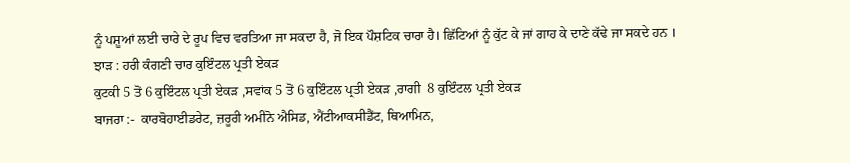ਨੂੰ ਪਸ਼ੂਆਂ ਲਈ ਚਾਰੇ ਦੇ ਰੂਪ ਵਿਚ ਵਰਤਿਆ ਜਾ ਸਕਦਾ ਹੈ, ਜੋ ਇਕ ਪੌਸ਼ਟਿਕ ਚਾਰਾ ਹੈ। ਛਿੱਟਿਆਂ ਨੂੰ ਕੁੱਟ ਕੇ ਜਾਂ ਗਾਹ ਕੇ ਦਾਣੇ ਕੱਢੇ ਜਾ ਸਕਦੇ ਹਨ ।
ਝਾੜ : ਹਰੀ ਕੰਗਣੀ ਚਾਰ ਕੁਇੰਟਲ ਪ੍ਰਤੀ ਏਕੜ
ਕੁਟਕੀ 5 ਤੋਂ 6 ਕੁਇੰਟਲ ਪ੍ਰਤੀ ਏਕੜ ,ਸਵਾਂਕ 5 ਤੋਂ 6 ਕੁਇੰਟਲ ਪ੍ਰਤੀ ਏਕੜ ,ਰਾਗੀ  8 ਕੁਇੰਟਲ ਪ੍ਰਤੀ ਏਕੜ
ਬਾਜਰਾ :-  ਕਾਰਬੋਹਾਈਡਰੇਟ, ਜ਼ਰੂਰੀ ਅਮੀਨੋ ਐਸਿਡ, ਐਂਟੀਆਕਸੀਡੈਂਟ, ਥਿਆਮਿਨ,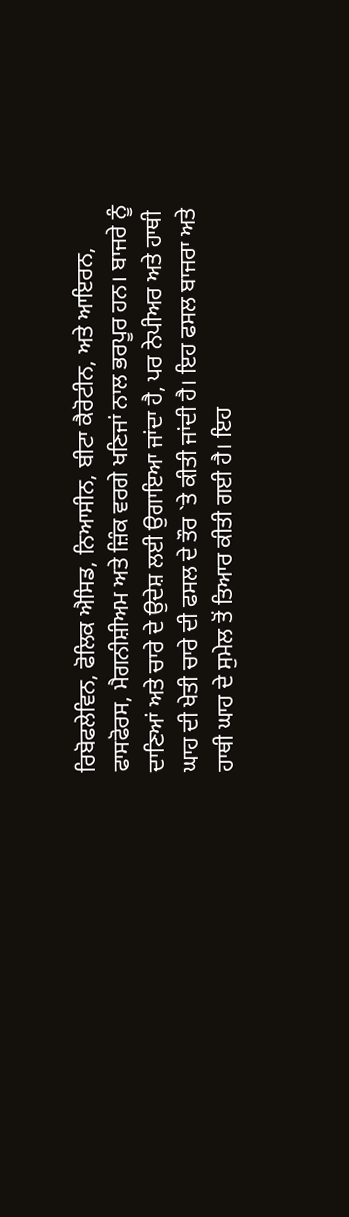ਰਿਬੋਫਲੇਵਿਨ, ਫੋਲਿਕ ਐਸਿਡ, ਨਿਆਸੀਨ, ਬੀਟਾ ਕੈਰੋਟੀਨ, ਅਤੇ ਆਇਰਨ, ਫਾਸਫੋਰਸ, ਮੈਗਨੀਸ਼ੀਅਮ ਅਤੇ ਜ਼ਿੰਕ ਵਰਗੇ ਖਣਿਜਾਂ ਨਾਲ ਭਰਪੂਰ ਹਨ। ਬਾਜਰੇ ਨੂੰ ਦਾਣਿਆਂ ਅਤੇ ਚਾਰੇ ਦੇ ਉਦੇਸ਼ ਲਈ ਉਗਾਇਆ ਜਾਂਦਾ ਹੈ, ਪਰ ਨੇਪੀਅਰ ਅਤੇ ਹਾਥੀ ਘਾਹ ਦੀ ਖੇਤੀ ਚਾਰੇ ਦੀ ਫਸਲ ਦੇ ਤੌਰ `ਤੇ ਕੀਤੀ ਜਾਂਦੀ ਹੈ। ਇਹ ਫਸਲ ਬਾਜਰਾ ਅਤੇ ਹਾਥੀ ਘਾਹ ਦੇ ਸੁਮੇਲ ਤੋਂ ਤਿਆਰ ਕੀਤੀ ਗਈ ਹੈ। ਇਹ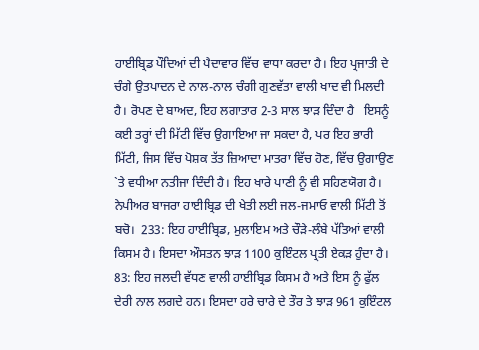ਹਾਈਬ੍ਰਿਡ ਪੌਦਿਆਂ ਦੀ ਪੈਦਾਵਾਰ ਵਿੱਚ ਵਾਧਾ ਕਰਦਾ ਹੈ। ਇਹ ਪ੍ਰਜਾਤੀ ਦੇ ਚੰਗੇ ਉਤਪਾਦਨ ਦੇ ਨਾਲ-ਨਾਲ ਚੰਗੀ ਗੁਣਵੱਤਾ ਵਾਲੀ ਖਾਦ ਵੀ ਮਿਲਦੀ ਹੈ। ਰੋਪਣ ਦੇ ਬਾਅਦ, ਇਹ ਲਗਾਤਾਰ 2-3 ਸਾਲ ਝਾੜ ਦਿੰਦਾ ਹੈ   ਇਸਨੂੰ ਕਈ ਤਰ੍ਹਾਂ ਦੀ ਮਿੱਟੀ ਵਿੱਚ ਉਗਾਇਆ ਜਾ ਸਕਦਾ ਹੈ, ਪਰ ਇਹ ਭਾਰੀ ਮਿੱਟੀ, ਜਿਸ ਵਿੱਚ ਪੋਸ਼ਕ ਤੱਤ ਜ਼ਿਆਦਾ ਮਾਤਰਾ ਵਿੱਚ ਹੋਣ, ਵਿੱਚ ਉਗਾਉਣ `ਤੇ ਵਧੀਆ ਨਤੀਜਾ ਦਿੰਦੀ ਹੈ। ਇਹ ਖਾਰੇ ਪਾਣੀ ਨੂੰ ਵੀ ਸਹਿਣਯੋਗ ਹੈ। ਨੇਪੀਅਰ ਬਾਜਰਾ ਹਾਈਬ੍ਰਿਡ ਦੀ ਖੇਤੀ ਲਈ ਜਲ-ਜਮਾਓ ਵਾਲੀ ਮਿੱਟੀ ਤੋਂ ਬਚੋ।  233: ਇਹ ਹਾਈਬ੍ਰਿਡ, ਮੁਲਾਇਮ ਅਤੇ ਚੌੜੇ-ਲੰਬੇ ਪੱਤਿਆਂ ਵਾਲੀ ਕਿਸਮ ਹੈ। ਇਸਦਾ ਔਸਤਨ ਝਾੜ 1100 ਕੁਇੰਟਲ ਪ੍ਰਤੀ ਏਕੜ ਹੁੰਦਾ ਹੈ।  83: ਇਹ ਜਲਦੀ ਵੱਧਣ ਵਾਲੀ ਹਾਈਬ੍ਰਿਡ ਕਿਸਮ ਹੈ ਅਤੇ ਇਸ ਨੂੰ ਫੁੱਲ ਦੇਰੀ ਨਾਲ ਲਗਦੇ ਹਨ। ਇਸਦਾ ਹਰੇ ਚਾਰੇ ਦੇ ਤੌਰ ਤੇ ਝਾੜ 961 ਕੁਇੰਟਲ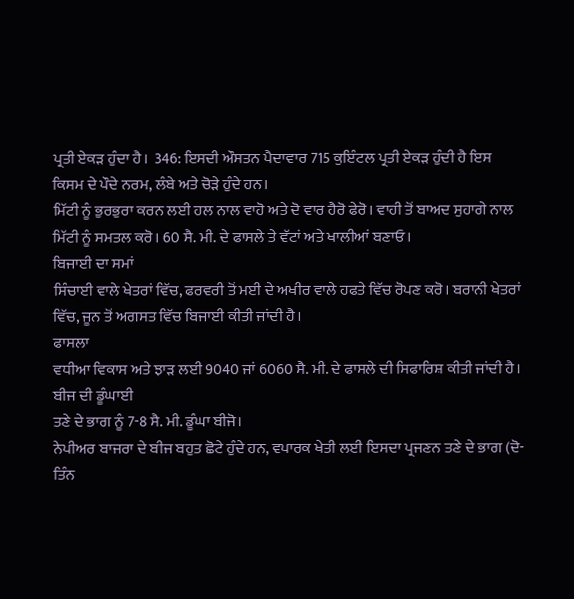ਪ੍ਰਤੀ ਏਕੜ ਹੁੰਦਾ ਹੈ।  346: ਇਸਦੀ ਔਸਤਨ ਪੈਦਾਵਾਰ 715 ਕੁਇੰਟਲ ਪ੍ਰਤੀ ਏਕੜ ਹੁੰਦੀ ਹੈ ਇਸ ਕਿਸਮ ਦੇ ਪੌਦੇ ਨਰਮ, ਲੰਬੇ ਅਤੇ ਚੋੜੇ ਹੁੰਦੇ ਹਨ।
ਮਿੱਟੀ ਨੂੰ ਭੁਰਭੁਰਾ ਕਰਨ ਲਈ ਹਲ ਨਾਲ ਵਾਹੋ ਅਤੇ ਦੋ ਵਾਰ ਹੈਰੋ ਫੇਰੋ। ਵਾਹੀ ਤੋਂ ਬਾਅਦ ਸੁਹਾਗੇ ਨਾਲ ਮਿੱਟੀ ਨੂੰ ਸਮਤਲ ਕਰੋ। 60 ਸੈ. ਮੀ. ਦੇ ਫਾਸਲੇ ਤੇ ਵੱਟਾਂ ਅਤੇ ਖਾਲੀਆਂ ਬਣਾਓ।
ਬਿਜਾਈ ਦਾ ਸਮਾਂ
ਸਿੰਚਾਈ ਵਾਲੇ ਖੇਤਰਾਂ ਵਿੱਚ, ਫਰਵਰੀ ਤੋਂ ਮਈ ਦੇ ਅਖੀਰ ਵਾਲੇ ਹਫਤੇ ਵਿੱਚ ਰੋਪਣ ਕਰੋ। ਬਰਾਨੀ ਖੇਤਰਾਂ ਵਿੱਚ, ਜੂਨ ਤੋਂ ਅਗਸਤ ਵਿੱਚ ਬਿਜਾਈ ਕੀਤੀ ਜਾਂਦੀ ਹੈ।
ਫਾਸਲਾ
ਵਧੀਆ ਵਿਕਾਸ ਅਤੇ ਝਾੜ ਲਈ 9040 ਜਾਂ 6060 ਸੈ. ਮੀ. ਦੇ ਫਾਸਲੇ ਦੀ ਸਿਫਾਰਿਸ਼ ਕੀਤੀ ਜਾਂਦੀ ਹੈ।
ਬੀਜ ਦੀ ਡੂੰਘਾਈ
ਤਣੇ ਦੇ ਭਾਗ ਨੂੰ 7-8 ਸੈ. ਮੀ. ਡੂੰਘਾ ਬੀਜੋ।
ਨੇਪੀਅਰ ਬਾਜਰਾ ਦੇ ਬੀਜ ਬਹੁਤ ਛੋਟੇ ਹੁੰਦੇ ਹਨ, ਵਪਾਰਕ ਖੇਤੀ ਲਈ ਇਸਦਾ ਪ੍ਰਜਣਨ ਤਣੇ ਦੇ ਭਾਗ (ਦੋ-ਤਿੰਨ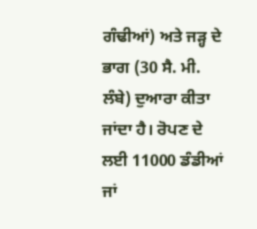ਗੰਢੀਆਂ) ਅਤੇ ਜੜ੍ਹ ਦੇ ਭਾਗ (30 ਸੈ. ਮੀ. ਲੰਬੇ) ਦੁਆਰਾ ਕੀਤਾ ਜਾਂਦਾ ਹੈ। ਰੋਪਣ ਦੇ ਲਈ 11000 ਡੰਡੀਆਂ ਜਾਂ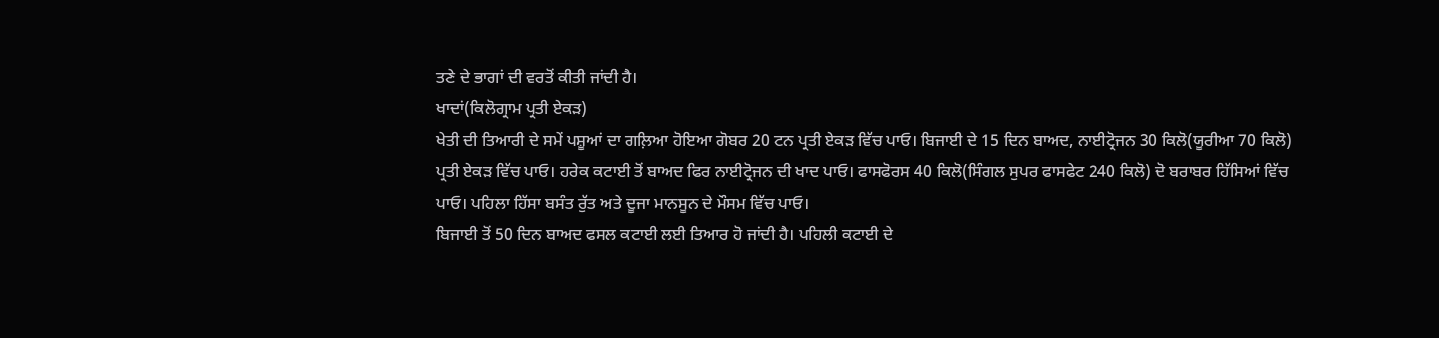ਤਣੇ ਦੇ ਭਾਗਾਂ ਦੀ ਵਰਤੋਂ ਕੀਤੀ ਜਾਂਦੀ ਹੈ।
ਖਾਦਾਂ(ਕਿਲੋਗ੍ਰਾਮ ਪ੍ਰਤੀ ਏਕੜ)
ਖੇਤੀ ਦੀ ਤਿਆਰੀ ਦੇ ਸਮੇਂ ਪਸ਼ੂਆਂ ਦਾ ਗਲ਼ਿਆ ਹੋਇਆ ਗੋਬਰ 20 ਟਨ ਪ੍ਰਤੀ ਏਕੜ ਵਿੱਚ ਪਾਓ। ਬਿਜਾਈ ਦੇ 15 ਦਿਨ ਬਾਅਦ, ਨਾਈਟ੍ਰੋਜਨ 30 ਕਿਲੋ(ਯੂਰੀਆ 70 ਕਿਲੋ) ਪ੍ਰਤੀ ਏਕੜ ਵਿੱਚ ਪਾਓ। ਹਰੇਕ ਕਟਾਈ ਤੋਂ ਬਾਅਦ ਫਿਰ ਨਾਈਟ੍ਰੋਜਨ ਦੀ ਖਾਦ ਪਾਓ। ਫਾਸਫੋਰਸ 40 ਕਿਲੋ(ਸਿੰਗਲ ਸੁਪਰ ਫਾਸਫੇਟ 240 ਕਿਲੋ) ਦੋ ਬਰਾਬਰ ਹਿੱਸਿਆਂ ਵਿੱਚ ਪਾਓ। ਪਹਿਲਾ ਹਿੱਸਾ ਬਸੰਤ ਰੁੱਤ ਅਤੇ ਦੂਜਾ ਮਾਨਸੂਨ ਦੇ ਮੌਸਮ ਵਿੱਚ ਪਾਓ।
ਬਿਜਾਈ ਤੋਂ 50 ਦਿਨ ਬਾਅਦ ਫਸਲ ਕਟਾਈ ਲਈ ਤਿਆਰ ਹੋ ਜਾਂਦੀ ਹੈ। ਪਹਿਲੀ ਕਟਾਈ ਦੇ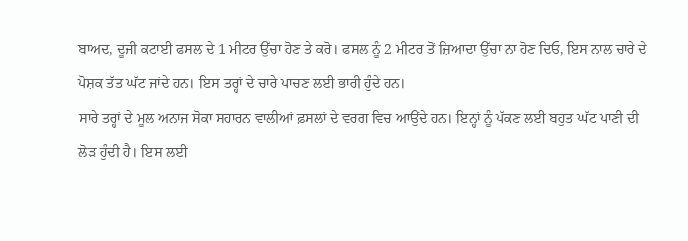ਬਾਅਦ, ਦੂਜੀ ਕਟਾਈ ਫਸਲ ਦੇ 1 ਮੀਟਰ ਉੱਚਾ ਹੋਣ ਤੇ ਕਰੋ। ਫਸਲ ਨੂੰ 2 ਮੀਟਰ ਤੋਂ ਜ਼ਿਆਦਾ ਉੱਚਾ ਨਾ ਹੋਣ ਦਿਓ, ਇਸ ਨਾਲ ਚਾਰੇ ਦੇ ਪੋਸ਼ਕ ਤੱਤ ਘੱਟ ਜਾਂਦੇ ਹਨ। ਇਸ ਤਰ੍ਹਾਂ ਦੇ ਚਾਰੇ ਪਾਚਣ ਲਈ ਭਾਰੀ ਹੁੰਦੇ ਹਨ।
ਸਾਰੇ ਤਰ੍ਹਾਂ ਦੇ ਮੂਲ ਅਨਾਜ ਸੋਕਾ ਸਹਾਰਨ ਵਾਲੀਆਂ ਫ਼ਸਲਾਂ ਦੇ ਵਰਗ ਵਿਚ ਆਉਂਦੇ ਹਨ। ਇਨ੍ਹਾਂ ਨੂੰ ਪੱਕਣ ਲਈ ਬਹੁਤ ਘੱਟ ਪਾਣੀ ਦੀ ਲੋੜ ਹੁੰਦੀ ਹੈ। ਇਸ ਲਈ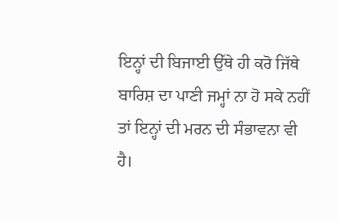ਇਨ੍ਹਾਂ ਦੀ ਬਿਜਾਈ ਉੱਥੇ ਹੀ ਕਰੋ ਜਿੱਥੇ ਬਾਰਿਸ਼ ਦਾ ਪਾਣੀ ਜਮ੍ਹਾਂ ਨਾ ਹੋ ਸਕੇ ਨਹੀਂ ਤਾਂ ਇਨ੍ਹਾਂ ਦੀ ਮਰਨ ਦੀ ਸੰਭਾਵਨਾ ਵੀ ਹੈ।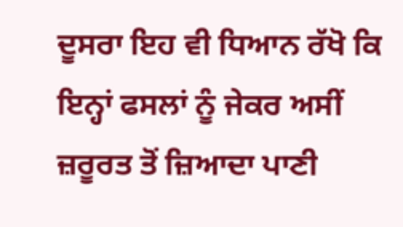ਦੂਸਰਾ ਇਹ ਵੀ ਧਿਆਨ ਰੱਖੋ ਕਿ ਇਨ੍ਹਾਂ ਫਸਲਾਂ ਨੂੰ ਜੇਕਰ ਅਸੀਂ ਜ਼ਰੂਰਤ ਤੋਂ ਜ਼ਿਆਦਾ ਪਾਣੀ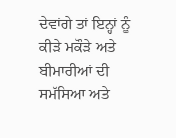ਦੇਵਾਂਗੇ ਤਾਂ ਇਨ੍ਹਾਂ ਨੂੰ ਕੀੜੇ ਮਕੌੜੇ ਅਤੇ ਬੀਮਾਰੀਆਂ ਦੀ ਸਮੱਸਿਆ ਅਤੇ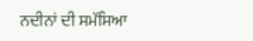ਨਦੀਨਾਂ ਦੀ ਸਮੱਸਿਆ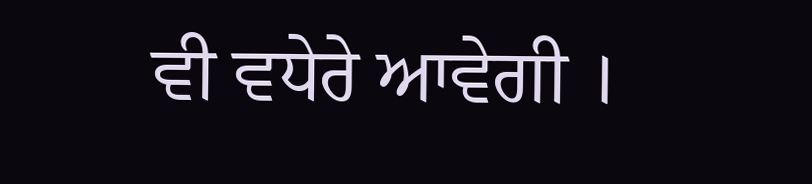ਵੀ ਵਧੇਰੇ ਆਵੇਗੀ ।